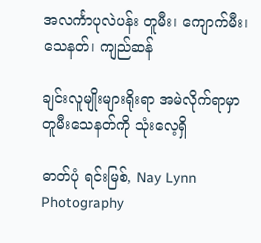အလင်္ကာပုလဲပန်း တူမီး၊ ကျောက်မီး၊ သေနတ်၊ ကျည်ဆန်

ချင်းလူမျိုးများရိုးရာ အမဲလိုက်ရာမှာ တူမီးသေနတ်ကို သုံးလေ့ရှိ

ဓာတ်ပုံ ရင်းမြစ်, Nay Lynn Photography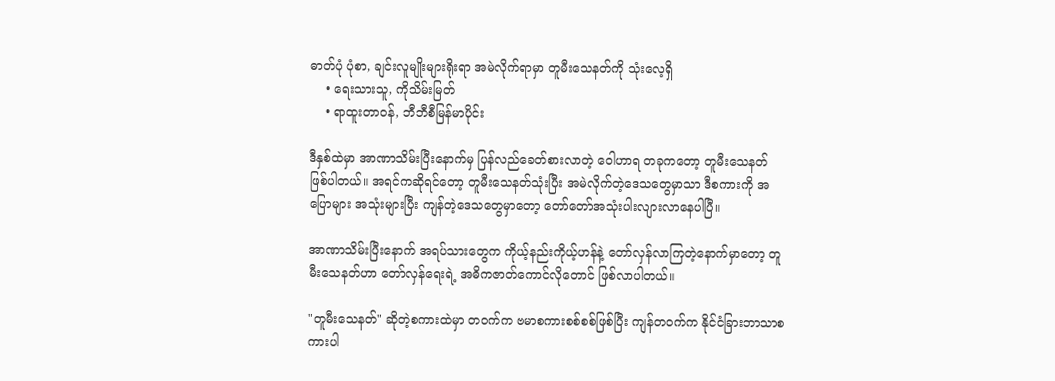ဓာတ်ပုံ ပုံစာ, ချင်းလူမျိုးများရိုးရာ အမဲလိုက်ရာမှာ တူမီးသေနတ်ကို သုံးလေ့ရှိ
    • ရေးသားသူ, ကိုသိမ်းမြတ်
    • ရာထူးတာဝန်, ဘီဘီစီမြန်မာပိုင်း

ဒီနှစ်ထဲမှာ အာဏာသိမ်းပြီးနောက်မှ ပြန်လည်ခေတ်စားလာတဲ့ ဝေါဟာရ တခုကတော့ တူမီးသေနတ် ဖြစ်ပါတယ်။ အရင်ကဆိုရင်တော့ တူမီးသေနတ်သုံးပြီး အမဲလိုက်တဲ့ဒေသတွေမှာသာ ဒီစကားကို အပြောများ အသုံးများပြီး ကျန်တဲ့ဒေသတွေမှာတော့ တော်တော်အသုံးပါးလျားလာနေပါပြီ။

အာဏာသိမ်းပြီးနောက် အရပ်သားတွေက ကိုယ့်နည်းကိုယ့်ဟန်နဲ့ တော်လှန်လာကြတဲ့နောက်မှာတော့ တူမီးသေနတ်ဟာ တော်လှန်ရေးရဲ့ အဓိကဇာတ်ကောင်လိုတောင် ဖြစ်လာပါတယ်။

"တူမီးသေနတ်" ဆိုတဲ့စကားထဲမှာ တဝက်က ဗမာစကားစစ်စစ်ဖြစ်ပြီး ကျန်တဝက်က နိုင်ငံခြားဘာသာစကားပါ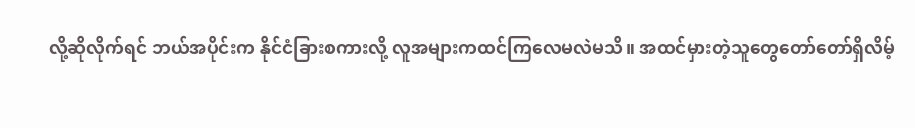လို့ဆိုလိုက်ရင် ဘယ်အပိုင်းက နိုင်ငံခြားစကားလို့ လူအများကထင်ကြလေမလဲမသိ။ အထင်မှားတဲ့သူတွေတော်တော်ရှိလိမ့်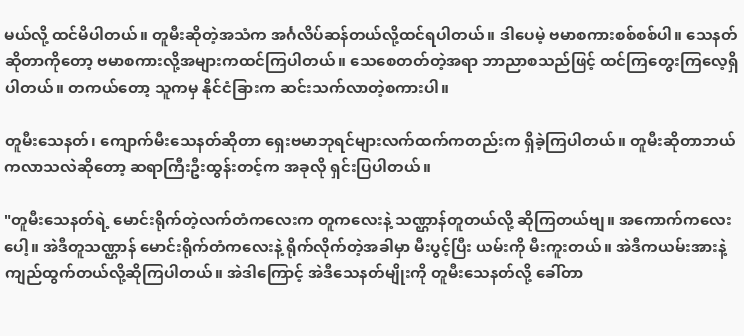မယ်လို့ ထင်မိပါတယ်။ တူမီးဆိုတဲ့အသံက အင်္ဂလိပ်ဆန်တယ်လို့ထင်ရပါတယ်။ ဒါပေမဲ့ ဗမာစကားစစ်စစ်ပါ။ သေနတ်ဆိုတာကိုတော့ ဗမာစကားလို့အများကထင်ကြပါတယ်။ သေစေတတ်တဲ့အရာ ဘာညာစသည်ဖြင့် ထင်ကြတွေးကြလေ့ရှိပါတယ်။ တကယ်တော့ သူကမှ နိုင်ငံခြားက ဆင်းသက်လာတဲ့စကားပါ။

တူမီးသေနတ်၊ ကျောက်မီးသေနတ်ဆိုတာ ရှေးဗမာဘုရင်များလက်ထက်ကတည်းက ရှိခဲ့ကြပါတယ်။ တူမီးဆိုတာဘယ်ကလာသလဲဆိုတော့ ဆရာကြီးဦးထွန်းတင့်က အခုလို ရှင်းပြပါတယ်။

"တူမီးသေနတ်ရဲ့ မောင်းရိုက်တဲ့လက်တံကလေးက တူကလေးနဲ့ သဏ္ဌာန်တူတယ်လို့ ဆိုကြတယ်ဗျ။ အကောက်ကလေးပေါ့။ အဲဒီတူသဏ္ဌာန် မောင်းရိုက်တံကလေးနဲ့ ရိုက်လိုက်တဲ့အခါမှာ မီးပွင့်ပြီး ယမ်းကို မီးကူးတယ်။ အဲဒီကယမ်းအားနဲ့ ကျည်ထွက်တယ်လို့ဆိုကြပါတယ်။ အဲဒါကြောင့် အဲဒီသေနတ်မျိုးကို တူမီးသေနတ်လို့ ခေါ်တာ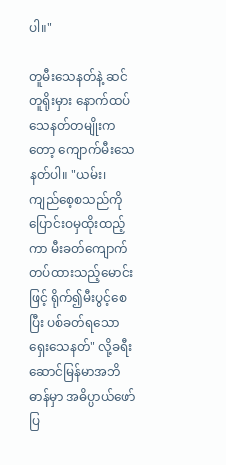ပါ။"

တူမီးသေနတ်နဲ့ ဆင်တူရိုးမှား နောက်ထပ်သေနတ်တမျိုးကတော့ ကျောက်မီးသေနတ်ပါ။ "ယမ်း၊ ကျည်စေ့စသည်ကို ပြောင်းဝမှထိုးထည့်ကာ မီးခတ်ကျောက်တပ်ထားသည့်မောင်းဖြင့် ရိုက်၍မီးပွင့်စေပြီး ပစ်ခတ်ရသောရှေးသေနတ်" လို့ခရီးဆောင်မြန်မာအဘိဓာန်မှာ အဓိပ္ပာယ်ဖော်ပြ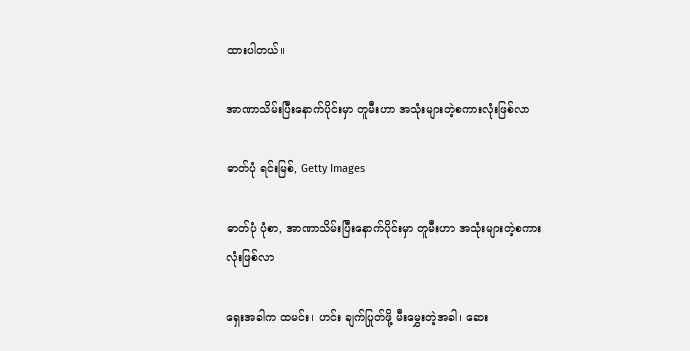ထားပါတယ်။

အာဏာသိမ်းပြီးနောက်ပိုင်းမှာ တူမီးဟာ အသုံးများတဲ့စကားလုံးဖြစ်လာ

ဓာတ်ပုံ ရင်းမြစ်, Getty Images

ဓာတ်ပုံ ပုံစာ, အာဏာသိမ်းပြီးနောက်ပိုင်းမှာ တူမီးဟာ အသုံးများတဲ့စကားလုံးဖြစ်လာ

ရှေးအခါက ထမင်း၊ ဟင်း ချက်ပြုတ်ဖို့ မီးမွှေးတဲ့အခါ၊ ဆေး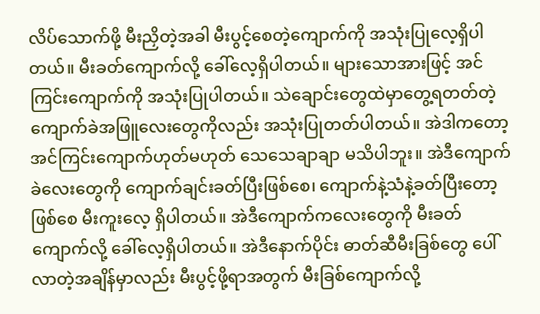လိပ်သောက်ဖို့ မီးညှိတဲ့အခါ မီးပွင့်စေတဲ့ကျောက်ကို အသုံးပြုလေ့ရှိပါတယ်။ မီးခတ်ကျောက်လို့ ခေါ်လေ့ရှိပါတယ်။ များသောအားဖြင့် အင်ကြင်းကျောက်ကို အသုံးပြုပါတယ်။ သဲချောင်းတွေထဲမှာတွေ့ရတတ်တဲ့ ကျောက်ခဲအဖြူလေးတွေကိုလည်း အသုံးပြုတတ်ပါတယ်။ အဲဒါကတော့ အင်ကြင်းကျောက်ဟုတ်မဟုတ် သေသေချာချာ မသိပါဘူး။ အဲဒီကျောက်ခဲလေးတွေကို ကျောက်ချင်းခတ်ပြီးဖြစ်စေ၊ ကျောက်နဲ့သံနဲ့ခတ်ပြီးတော့ဖြစ်စေ မီးကူးလေ့ ရှိပါတယ်။ အဲဒီကျောက်ကလေးတွေကို မီးခတ်ကျောက်လို့ ခေါ်လေ့ရှိပါတယ်။ အဲဒီနောက်ပိုင်း ဓာတ်ဆီမီးခြစ်တွေ ပေါ်လာတဲ့အချိန်မှာလည်း မီးပွင့်ဖို့ရာအတွက် မီးခြစ်ကျောက်လို့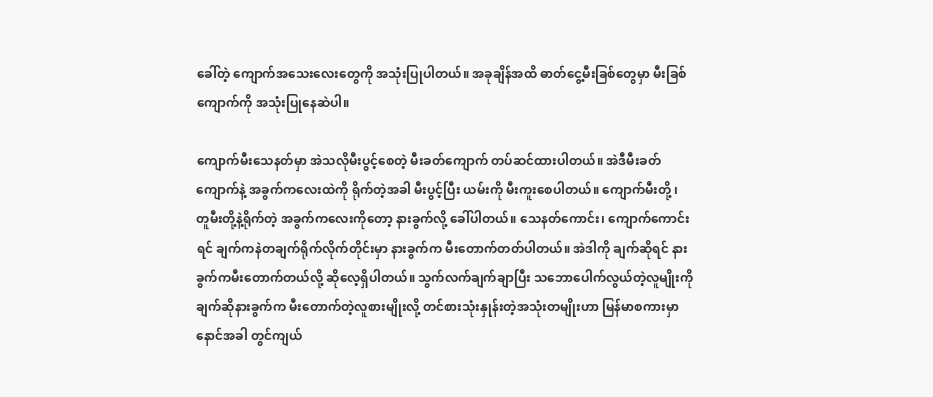ခေါ်တဲ့ ကျောက်အသေးလေးတွေကို အသုံးပြုပါတယ်။ အခုချိန်အထိ ဓာတ်ငွေ့မီးခြစ်တွေမှာ မီးခြစ်ကျောက်ကို အသုံးပြုနေဆဲပါ။

ကျောက်မီးသေနတ်မှာ အဲသလိုမီးပွင့်စေတဲ့ မီးခတ်ကျောက် တပ်ဆင်ထားပါတယ်။ အဲဒီမီးခတ်ကျောက်နဲ့ အခွက်ကလေးထဲကို ရိုက်တဲ့အခါ မီးပွင့်ပြီး ယမ်းကို မီးကူးစေပါတယ်။ ကျောက်မီးတို့ ၊ တူမီးတို့နဲ့ရိုက်တဲ့ အခွက်ကလေးကိုတော့ နားခွက်လို့ ခေါ်ပါတယ်။ သေနတ်ကောင်း၊ ကျောက်ကောင်းရင် ချက်ကနဲတချက်ရိုက်လိုက်တိုင်းမှာ နားခွက်က မီးတောက်တတ်ပါတယ်။ အဲဒါကို ချက်ဆိုရင် နားခွက်ကမီးတောက်တယ်လို့ ဆိုလေ့ရှိပါတယ်။ သွက်လက်ချက်ချာပြီး သဘောပေါက်လွယ်တဲ့လူမျိုးကို ချက်ဆိုနားခွက်က မီးတောက်တဲ့လူစားမျိုးလို့ တင်စားသုံးနှုန်းတဲ့အသုံးတမျိုးဟာ မြန်မာစကားမှာ နောင်အခါ တွင်ကျယ်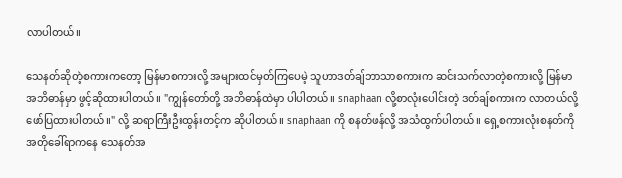လာပါတယ်။

သေနတ်ဆိုတဲ့စကားကတော့ မြန်မာစကားလို့ အများထင်မှတ်ကြပေမဲ့ သူဟာဒတ်ချ်ဘာသာစကားက ဆင်းသက်လာတဲ့စကားလို့ မြန်မာအဘိဓာန်မှာ ဖွင့်ဆိုထားပါတယ်။ "ကျွန်တော်တို့ အဘိဓာန်ထဲမှာ ပါပါတယ်။ snaphaan လို့စာလုံးပေါင်းတဲ့ ဒတ်ချ်စကားက လာတယ်လို့ ဖော်ပြထားပါတယ်။" လို့ ဆရာကြီးဦးထွန်းတင့်က ဆိုပါတယ်။ snaphaan ကို စနတ်ဖန်လို့ အသံထွက်ပါတယ်။ ရှေ့စကားလုံးစနတ်ကို အတိုခေါ်ရာကနေ သေနတ်အ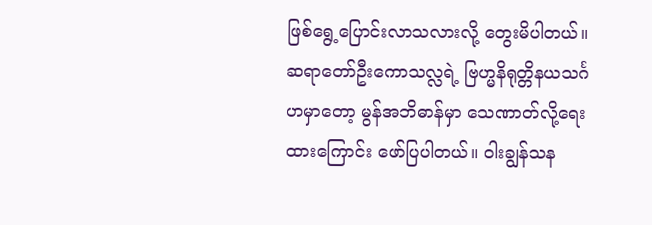ဖြစ်ရွေ့ပြောင်းလာသလားလို့ တွေးမိပါတယ်။ ဆရာတော်ဦးကောသလ္လရဲ့ ဗြဟ္မနိရုတ္တိနယသင်္ဂဟမှာတော့ မွန်အဘိဓာန်မှာ သေဏာတ်လို့ရေးထားကြောင်း ဖော်ပြပါတယ်။ ဝါးချွန်သန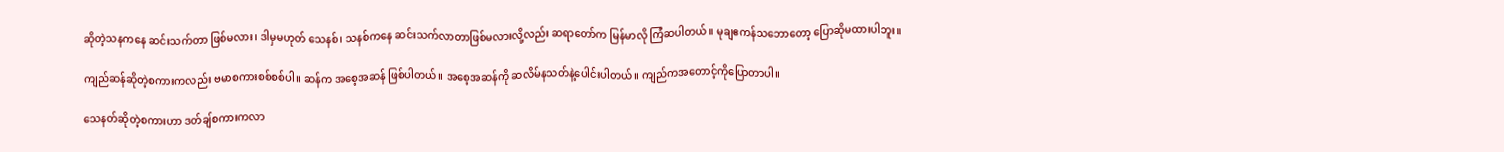ဆိုတဲ့သနကနေ ဆင်းသက်တာ ဖြစ်မလား၊ ဒါမှမဟုတ် သေနစ်၊ သနစ်ကနေ ဆင်းသက်လာတာဖြစ်မလားလို့လည်း ဆရာတော်က မြန်မာလို ကြံဆပါတယ်။ မုချဧကန်သဘောတော့ ပြောဆိုမထားပါဘူး။

ကျည်ဆန်ဆိုတဲ့စကားကလည်း ဗမာစကားစစ်စစ်ပါ။ ဆန်က အစေ့အဆန် ဖြစ်ပါတယ်။ အစေ့အဆန်ကို ဆလိမ်နသတ်နဲ့ပေါင်းပါတယ်။ ကျည်ကအတောင့်ကိုပြောတာပါ။

သေနတ်ဆိုတဲ့စကားဟာ ဒတ်ချ်စကားကလာ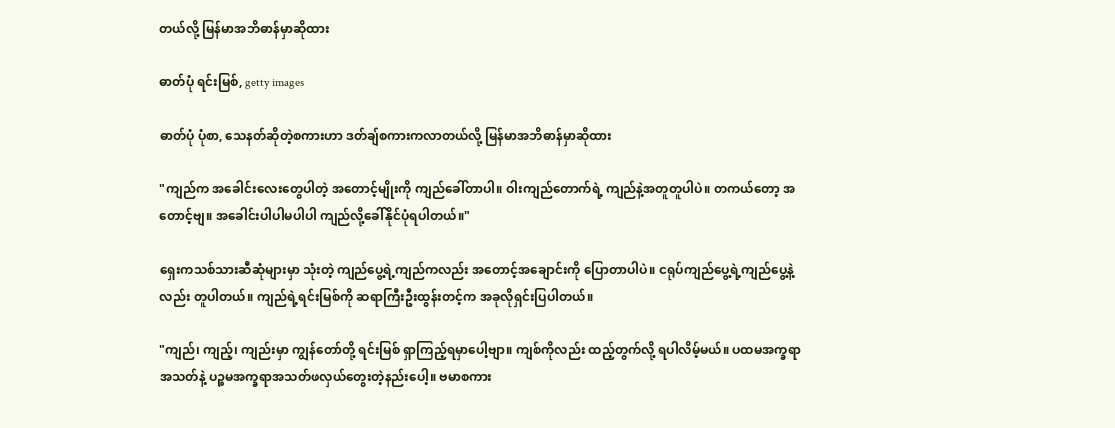တယ်လို့ မြန်မာအဘိဓာန်မှာဆိုထား

ဓာတ်ပုံ ရင်းမြစ်, getty images

ဓာတ်ပုံ ပုံစာ, သေနတ်ဆိုတဲ့စကားဟာ ဒတ်ချ်စကားကလာတယ်လို့ မြန်မာအဘိဓာန်မှာဆိုထား

"ကျည်က အခေါင်းလေးတွေပါတဲ့ အတောင့်မျိုးကို ကျည်ခေါ်တာပါ။ ဝါးကျည်တောက်ရဲ့ ကျည်နဲ့အတူတူပါပဲ။ တကယ်တော့ အတောင့်ဗျ။ အခေါင်းပါပါမပါပါ ကျည်လို့ခေါ်နိုင်ပုံရပါတယ်။"

ရှေးကသစ်သားဆီဆုံများမှာ သုံးတဲ့ ကျည်ပွေ့ရဲ့ကျည်ကလည်း အတောင့်အချောင်းကို ပြောတာပါပဲ။ ငရုပ်ကျည်ပွေ့ရဲ့ကျည်ပွေ့နဲ့လည်း တူပါတယ်။ ကျည်ရဲ့ရင်းမြစ်ကို ဆရာကြီးဦးထွန်းတင့်က အခုလိုရှင်းပြပါတယ်။

"ကျည်၊ ကျည့်၊ ကျည်းမှာ ကျွန်တော်တို့ ရင်းမြစ် ရှာကြည့်ရမှာပေါ့ဗျာ။ ကျစ်ကိုလည်း ထည့်တွက်လို့ ရပါလိမ့်မယ်။ ပထမအက္ခရာအသတ်နဲ့ ပဉ္စမအက္ခရာအသတ်ဖလှယ်တွေးတဲ့နည်းပေါ့။ ဗမာစကား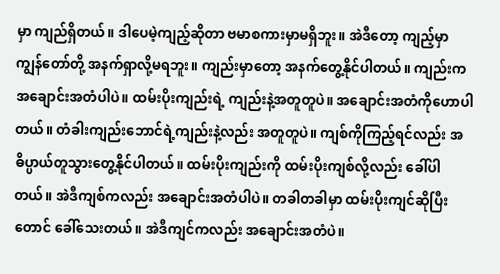မှာ ကျည်ရှိတယ်။ ဒါပေမဲ့ကျည့်ဆိုတာ ဗမာစကားမှာမရှိဘူး။ အဲဒီတော့ ကျည့်မှာ ကျွန်တော်တို့ အနက်ရှာလို့မရဘူး။ ကျည်းမှာတော့ အနက်တွေ့နိုင်ပါတယ်။ ကျည်းက အချောင်းအတံပါပဲ။ ထမ်းပိုးကျည်းရဲ့ ကျည်းနဲ့အတူတူပဲ။ အချောင်းအတံကိုဟောပါတယ်။ တံခါးကျည်းဘောင်ရဲ့ကျည်းနဲ့လည်း အတူတူပဲ။ ကျစ်ကိုကြည့်ရင်လည်း အဓိပ္ပာယ်တူသွားတွေ့နိုင်ပါတယ်။ ထမ်းပိုးကျည်းကို ထမ်းပိုးကျစ်လို့လည်း ခေါ်ပါတယ်။ အဲဒီကျစ်ကလည်း အချောင်းအတံပါပဲ။ တခါတခါမှာ ထမ်းပိုးကျင်ဆိုပြီးတောင် ခေါ်သေးတယ်။ အဲဒီကျင်ကလည်း အချောင်းအတံပဲ။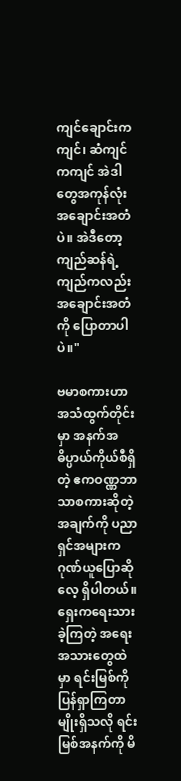ကျင်ချောင်းကကျင်၊ ဆံကျင်ကကျင် အဲဒါတွေအကုန်လုံးအချောင်းအတံပဲ။ အဲဒီတော့ ကျည်ဆန်ရဲ့ကျည်ကလည်း အချောင်းအတံကို ပြောတာပါပဲ။"

ဗမာစကားဟာ အသံထွက်တိုင်းမှာ အနက်အဓိပ္ပာယ်ကိုယ်စီရှိတဲ့ ဧကဝဏ္ဏဘာသာစကားဆိုတဲ့အချက်ကို ပညာရှင်အများက ဂုဏ်ယူပြောဆိုလေ့ ရှိပါတယ်။ ရှေးကရေးသားခဲ့ကြတဲ့ အရေးအသားတွေထဲမှာ ရင်းမြစ်ကိုပြန်ရှာကြတာမျိုးရှိသလို ရင်းမြစ်အနက်ကို မိ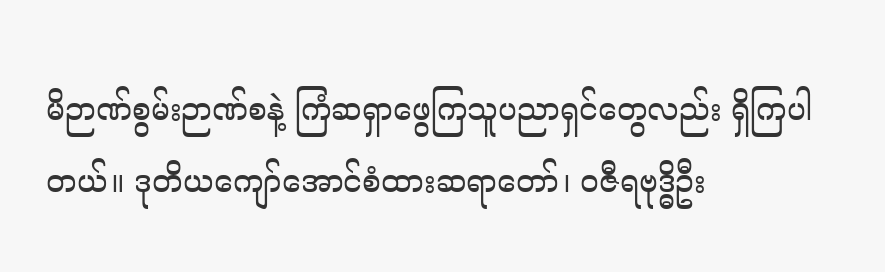မိဉာဏ်စွမ်းဉာဏ်စနဲ့ ကြံဆရှာဖွေကြသူပညာရှင်တွေလည်း ရှိကြပါတယ်။ ဒုတိယကျော်အောင်စံထားဆရာတော်၊ ဝဇီရဗုဒ္ဓိဦး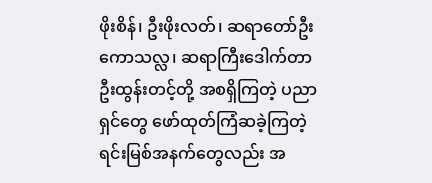ဖိုးစိန်၊ ဦးဖိုးလတ်၊ ဆရာတော်ဦးကောသလ္လ၊ ဆရာကြီးဒေါက်တာဦးထွန်းတင့်တို့ အစရှိကြတဲ့ ပညာရှင်တွေ ဖော်ထုတ်ကြံဆခဲ့ကြတဲ့ ရင်းမြစ်အနက်တွေလည်း အ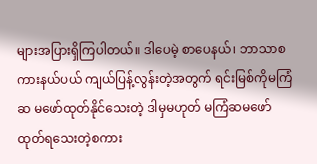များအပြားရှိကြပါတယ်။ ဒါပေမဲ့ စာပေနယ်၊ ဘာသာစကားနယ်ပယ် ကျယ်ပြန့်လွန်းတဲ့အတွက် ရင်းမြစ်ကိုမကြံဆ မဖော်ထုတ်နိုင်သေးတဲ့ ဒါမှမဟုတ် မကြံဆမဖော်ထုတ်ရသေးတဲ့စကား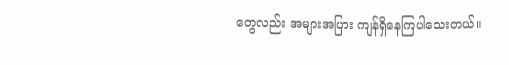တွေလည်း အများအပြား ကျန်ရှိနေကြပါသေးတယ်။